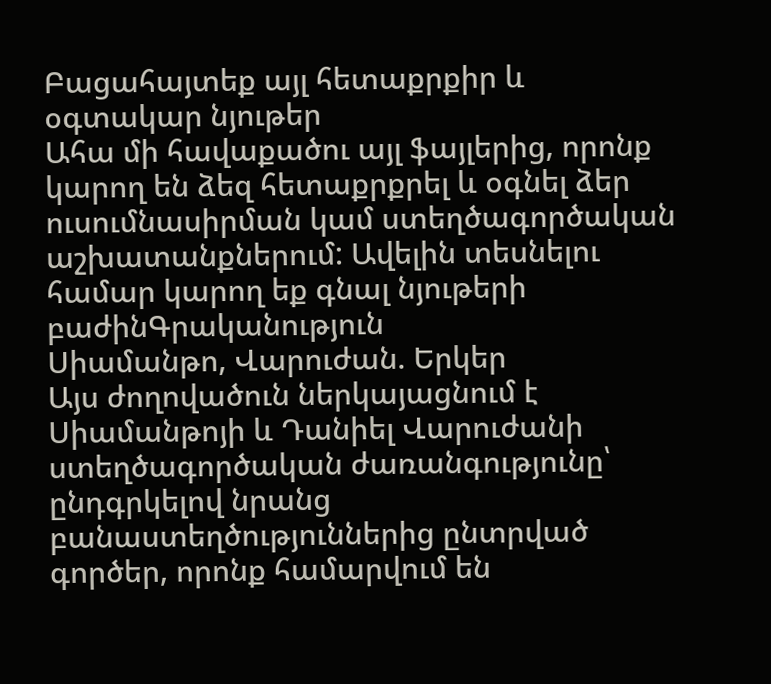Բացահայտեք այլ հետաքրքիր և օգտակար նյութեր
Ահա մի հավաքածու այլ ֆայլերից, որոնք կարող են ձեզ հետաքրքրել և օգնել ձեր ուսումնասիրման կամ ստեղծագործական աշխատանքներում: Ավելին տեսնելու համար կարող եք գնալ նյութերի բաժինԳրականություն
Սիամանթո, Վարուժան. Երկեր
Այս ժողովածուն ներկայացնում է Սիամանթոյի և Դանիել Վարուժանի ստեղծագործական ժառանգությունը՝ ընդգրկելով նրանց բանաստեղծություններից ընտրված գործեր, որոնք համարվում են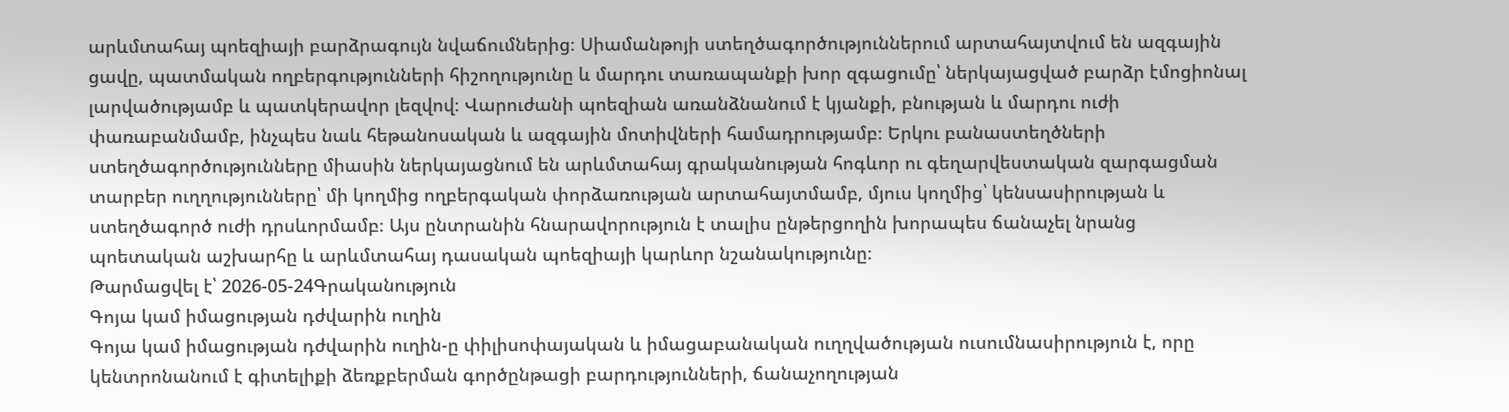արևմտահայ պոեզիայի բարձրագույն նվաճումներից։ Սիամանթոյի ստեղծագործություններում արտահայտվում են ազգային ցավը, պատմական ողբերգությունների հիշողությունը և մարդու տառապանքի խոր զգացումը՝ ներկայացված բարձր էմոցիոնալ լարվածությամբ և պատկերավոր լեզվով։ Վարուժանի պոեզիան առանձնանում է կյանքի, բնության և մարդու ուժի փառաբանմամբ, ինչպես նաև հեթանոսական և ազգային մոտիվների համադրությամբ։ Երկու բանաստեղծների ստեղծագործությունները միասին ներկայացնում են արևմտահայ գրականության հոգևոր ու գեղարվեստական զարգացման տարբեր ուղղությունները՝ մի կողմից ողբերգական փորձառության արտահայտմամբ, մյուս կողմից՝ կենսասիրության և ստեղծագործ ուժի դրսևորմամբ։ Այս ընտրանին հնարավորություն է տալիս ընթերցողին խորապես ճանաչել նրանց պոետական աշխարհը և արևմտահայ դասական պոեզիայի կարևոր նշանակությունը։
Թարմացվել է՝ 2026-05-24Գրականություն
Գոյա կամ իմացության դժվարին ուղին
Գոյա կամ իմացության դժվարին ուղին-ը փիլիսոփայական և իմացաբանական ուղղվածության ուսումնասիրություն է, որը կենտրոնանում է գիտելիքի ձեռքբերման գործընթացի բարդությունների, ճանաչողության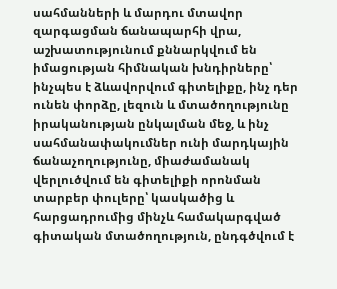սահմանների և մարդու մտավոր զարգացման ճանապարհի վրա, աշխատությունում քննարկվում են իմացության հիմնական խնդիրները՝ ինչպես է ձևավորվում գիտելիքը, ինչ դեր ունեն փորձը, լեզուն և մտածողությունը իրականության ընկալման մեջ, և ինչ սահմանափակումներ ունի մարդկային ճանաչողությունը, միաժամանակ վերլուծվում են գիտելիքի որոնման տարբեր փուլերը՝ կասկածից և հարցադրումից մինչև համակարգված գիտական մտածողություն, ընդգծվում է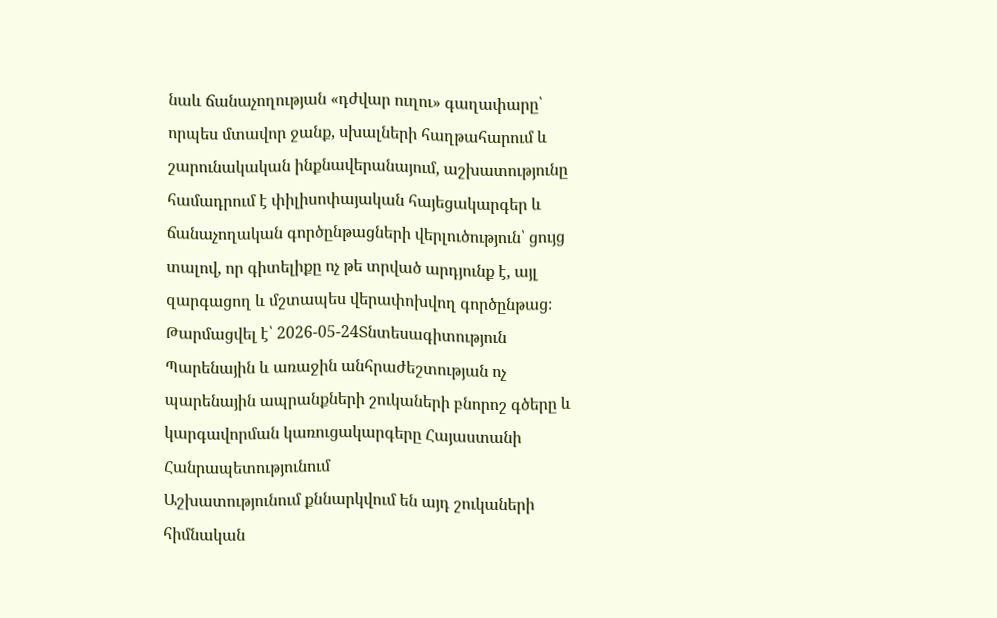նաև ճանաչողության «դժվար ուղու» գաղափարը՝ որպես մտավոր ջանք, սխալների հաղթահարում և շարունակական ինքնավերանայում, աշխատությունը համադրում է փիլիսոփայական հայեցակարգեր և ճանաչողական գործընթացների վերլուծություն՝ ցույց տալով, որ գիտելիքը ոչ թե տրված արդյունք է, այլ զարգացող և մշտապես վերափոխվող գործընթաց։
Թարմացվել է՝ 2026-05-24Տնտեսագիտություն
Պարենային և առաջին անհրաժեշտության ոչ պարենային ապրանքների շուկաների բնորոշ գծերը և կարգավորման կառուցակարգերը Հայաստանի Հանրապետությունում
Աշխատությունում քննարկվում են այդ շուկաների հիմնական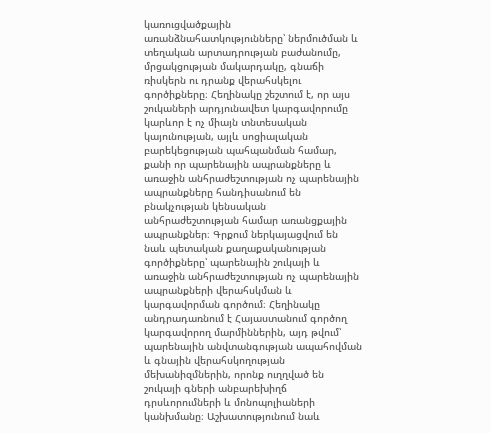կառուցվածքային առանձնահատկությունները՝ ներմուծման և տեղական արտադրության բաժանումը, մրցակցության մակարդակը, գնաճի ռիսկերն ու դրանք վերահսկելու գործիքները։ Հեղինակը շեշտում է, որ այս շուկաների արդյունավետ կարգավորումը կարևոր է ոչ միայն տնտեսական կայունության, այլև սոցիալական բարեկեցության պահպանման համար, քանի որ պարենային ապրանքները և առաջին անհրաժեշտության ոչ պարենային ապրանքները հանդիսանում են բնակչության կենսական անհրաժեշտության համար առանցքային ապրանքներ։ Գրքում ներկայացվում են նաև պետական քաղաքականության գործիքները՝ պարենային շուկայի և առաջին անհրաժեշտության ոչ պարենային ապրանքների վերահսկման և կարգավորման գործում։ Հեղինակը անդրադառնում է Հայաստանում գործող կարգավորող մարմիններին, այդ թվում՝ պարենային անվտանգության ապահովման և գնային վերահսկողության մեխանիզմներին, որոնք ուղղված են շուկայի գների անբարեխիղճ դրսևորումների և մոնոպոլիաների կանխմանը։ Աշխատությունում նաև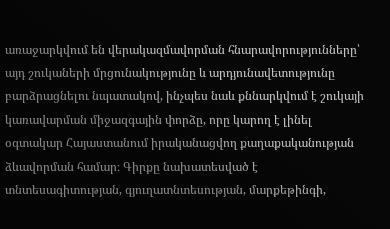առաջարկվում են վերակազմավորման հնարավորությունները՝ այդ շուկաների մրցունակությունը և արդյունավետությունը բարձրացնելու նպատակով, ինչպես նաև քննարկվում է շուկայի կառավարման միջազգային փորձը, որը կարող է լինել օգտակար Հայաստանում իրականացվող քաղաքականության ձևավորման համար։ Գիրքը նախատեսված է տնտեսագիտության, գյուղատնտեսության, մարքեթինգի,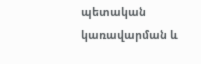պետական կառավարման և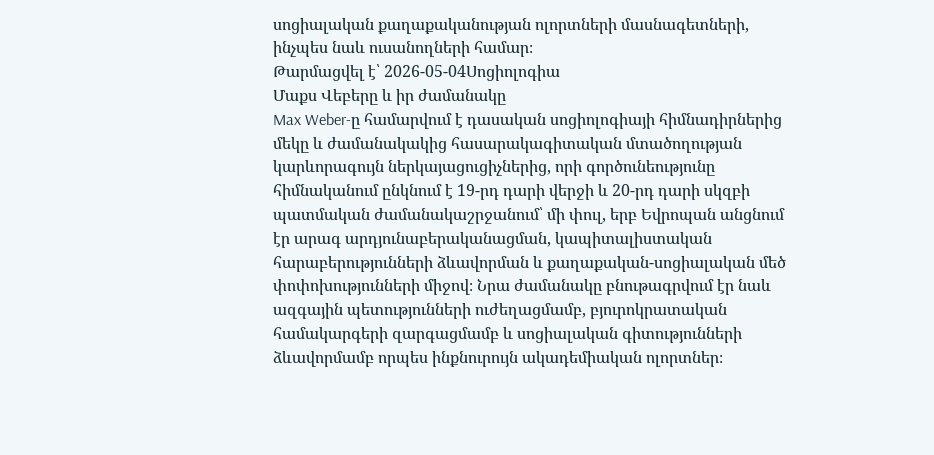սոցիալական քաղաքականության ոլորտների մասնագետների, ինչպես նաև ուսանողների համար։
Թարմացվել է՝ 2026-05-04Սոցիոլոգիա
Մաքս Վեբերը և իր ժամանակը
Max Weber-ը համարվում է դասական սոցիոլոգիայի հիմնադիրներից մեկը և ժամանակակից հասարակագիտական մտածողության կարևորագույն ներկայացուցիչներից, որի գործունեությունը հիմնականում ընկնում է 19-րդ դարի վերջի և 20-րդ դարի սկզբի պատմական ժամանակաշրջանում՝ մի փուլ, երբ Եվրոպան անցնում էր արագ արդյունաբերականացման, կապիտալիստական հարաբերությունների ձևավորման և քաղաքական-սոցիալական մեծ փոփոխությունների միջով։ Նրա ժամանակը բնութագրվում էր նաև ազգային պետությունների ուժեղացմամբ, բյուրոկրատական համակարգերի զարգացմամբ և սոցիալական գիտությունների ձևավորմամբ որպես ինքնուրույն ակադեմիական ոլորտներ։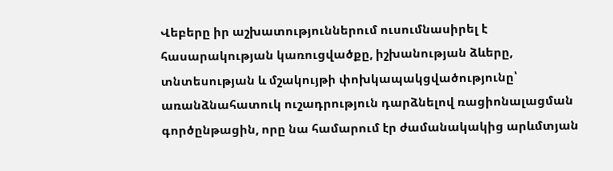Վեբերը իր աշխատություններում ուսումնասիրել է հասարակության կառուցվածքը, իշխանության ձևերը, տնտեսության և մշակույթի փոխկապակցվածությունը՝ առանձնահատուկ ուշադրություն դարձնելով ռացիոնալացման գործընթացին, որը նա համարում էր ժամանակակից արևմտյան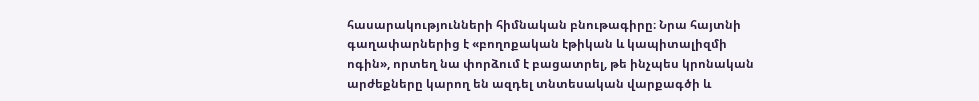հասարակությունների հիմնական բնութագիրը։ Նրա հայտնի գաղափարներից է «բողոքական էթիկան և կապիտալիզմի ոգին», որտեղ նա փորձում է բացատրել, թե ինչպես կրոնական արժեքները կարող են ազդել տնտեսական վարքագծի և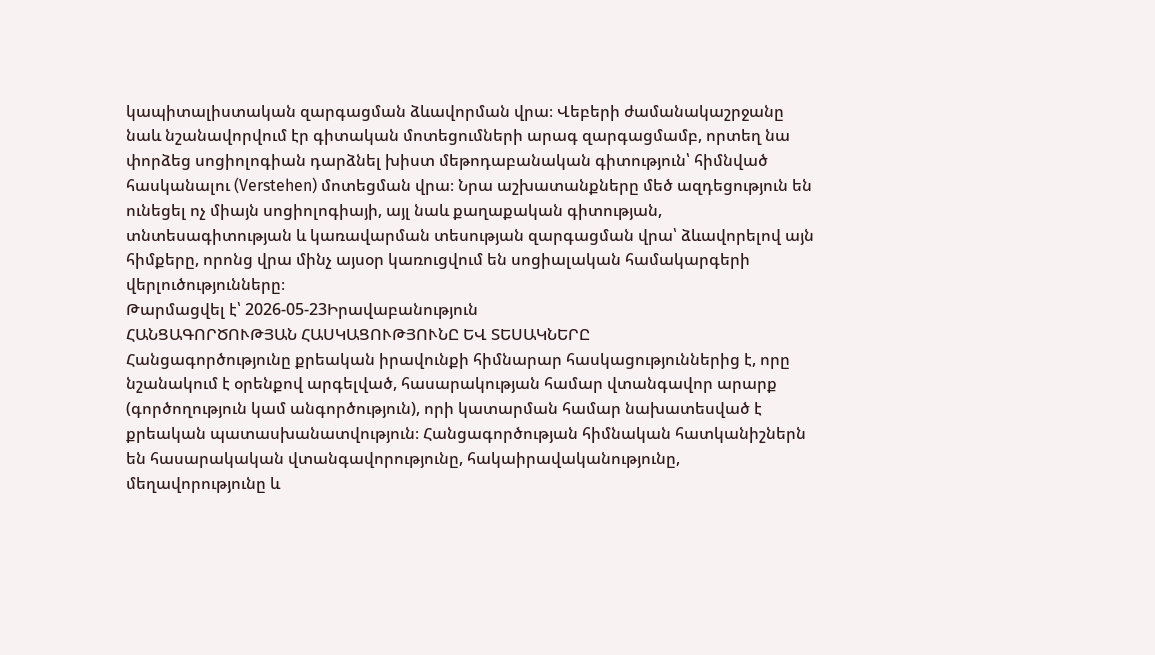կապիտալիստական զարգացման ձևավորման վրա։ Վեբերի ժամանակաշրջանը նաև նշանավորվում էր գիտական մոտեցումների արագ զարգացմամբ, որտեղ նա փորձեց սոցիոլոգիան դարձնել խիստ մեթոդաբանական գիտություն՝ հիմնված հասկանալու (Verstehen) մոտեցման վրա։ Նրա աշխատանքները մեծ ազդեցություն են ունեցել ոչ միայն սոցիոլոգիայի, այլ նաև քաղաքական գիտության, տնտեսագիտության և կառավարման տեսության զարգացման վրա՝ ձևավորելով այն հիմքերը, որոնց վրա մինչ այսօր կառուցվում են սոցիալական համակարգերի վերլուծությունները։
Թարմացվել է՝ 2026-05-23Իրավաբանություն
ՀԱՆՑԱԳՈՐԾՈՒԹՅԱՆ ՀԱՍԿԱՑՈՒԹՅՈՒՆԸ ԵՎ ՏԵՍԱԿՆԵՐԸ
Հանցագործությունը քրեական իրավունքի հիմնարար հասկացություններից է, որը նշանակում է օրենքով արգելված, հասարակության համար վտանգավոր արարք (գործողություն կամ անգործություն), որի կատարման համար նախատեսված է քրեական պատասխանատվություն։ Հանցագործության հիմնական հատկանիշներն են հասարակական վտանգավորությունը, հակաիրավականությունը, մեղավորությունը և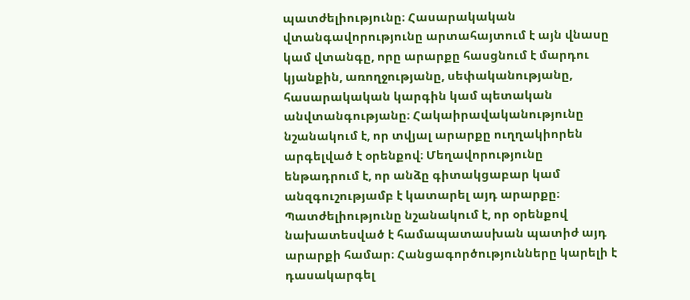պատժելիությունը։ Հասարակական վտանգավորությունը արտահայտում է այն վնասը կամ վտանգը, որը արարքը հասցնում է մարդու կյանքին, առողջությանը, սեփականությանը, հասարակական կարգին կամ պետական անվտանգությանը։ Հակաիրավականությունը նշանակում է, որ տվյալ արարքը ուղղակիորեն արգելված է օրենքով։ Մեղավորությունը ենթադրում է, որ անձը գիտակցաբար կամ անզգուշությամբ է կատարել այդ արարքը։ Պատժելիությունը նշանակում է, որ օրենքով նախատեսված է համապատասխան պատիժ այդ արարքի համար։ Հանցագործությունները կարելի է դասակարգել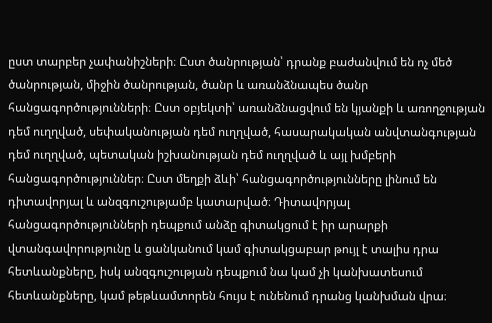ըստ տարբեր չափանիշների։ Ըստ ծանրության՝ դրանք բաժանվում են ոչ մեծ ծանրության, միջին ծանրության, ծանր և առանձնապես ծանր հանցագործությունների։ Ըստ օբյեկտի՝ առանձնացվում են կյանքի և առողջության դեմ ուղղված, սեփականության դեմ ուղղված, հասարակական անվտանգության դեմ ուղղված, պետական իշխանության դեմ ուղղված և այլ խմբերի հանցագործություններ։ Ըստ մեղքի ձևի՝ հանցագործությունները լինում են դիտավորյալ և անզգուշությամբ կատարված։ Դիտավորյալ հանցագործությունների դեպքում անձը գիտակցում է իր արարքի վտանգավորությունը և ցանկանում կամ գիտակցաբար թույլ է տալիս դրա հետևանքները, իսկ անզգուշության դեպքում նա կամ չի կանխատեսում հետևանքները, կամ թեթևամտորեն հույս է ունենում դրանց կանխման վրա։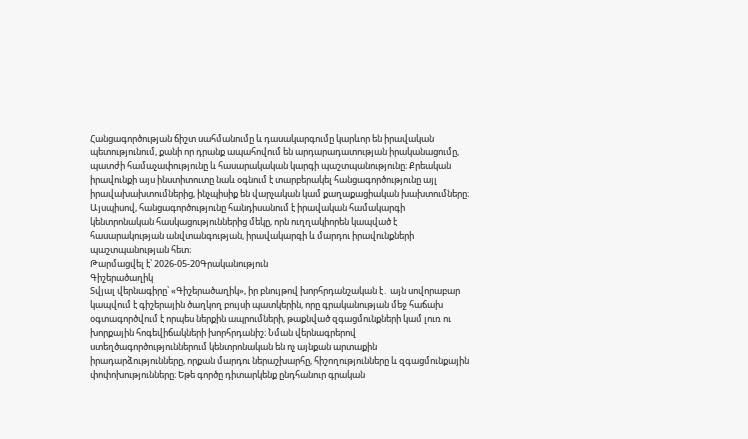Հանցագործության ճիշտ սահմանումը և դասակարգումը կարևոր են իրավական պետությունում, քանի որ դրանք ապահովում են արդարադատության իրականացումը, պատժի համաչափությունը և հասարակական կարգի պաշտպանությունը։ Քրեական իրավունքի այս ինստիտուտը նաև օգնում է տարբերակել հանցագործությունը այլ իրավախախտումներից, ինչպիսիք են վարչական կամ քաղաքացիական խախտումները։ Այսպիսով, հանցագործությունը հանդիսանում է իրավական համակարգի կենտրոնական հասկացություններից մեկը, որն ուղղակիորեն կապված է հասարակության անվտանգության, իրավակարգի և մարդու իրավունքների պաշտպանության հետ։
Թարմացվել է՝ 2026-05-20Գրականություն
Գիշերածաղիկ
Տվյալ վերնագիրը՝ «Գիշերածաղիկ», իր բնույթով խորհրդանշական է․ այն սովորաբար կապվում է գիշերային ծաղկող բույսի պատկերին, որը գրականության մեջ հաճախ օգտագործվում է որպես ներքին ապրումների, թաքնված զգացմունքների կամ լուռ ու խորքային հոգեվիճակների խորհրդանիշ։ Նման վերնագրերով ստեղծագործություններում կենտրոնական են ոչ այնքան արտաքին իրադարձությունները, որքան մարդու ներաշխարհը, հիշողությունները և զգացմունքային փոփոխությունները։ Եթե գործը դիտարկենք ընդհանուր գրական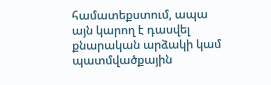համատեքստում, ապա այն կարող է դասվել քնարական արձակի կամ պատմվածքային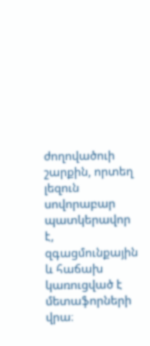ժողովածուի շարքին, որտեղ լեզուն սովորաբար պատկերավոր է, զգացմունքային և հաճախ կառուցված է մետաֆորների վրա։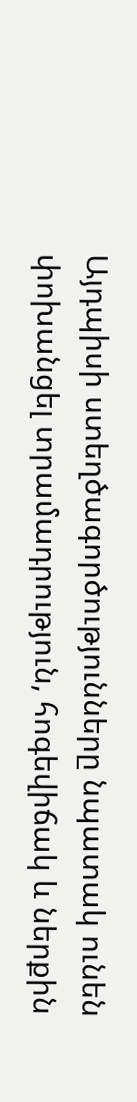Այդպիսի ստեղծագործությունները նպատակ ունեն փոխանցել տրամադրություն, հոգեվիճակ և ներքին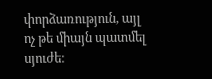փորձառություն, այլ ոչ թե միայն պատմել սյուժե։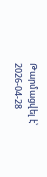Թարմացվել է՝ 2026-04-28